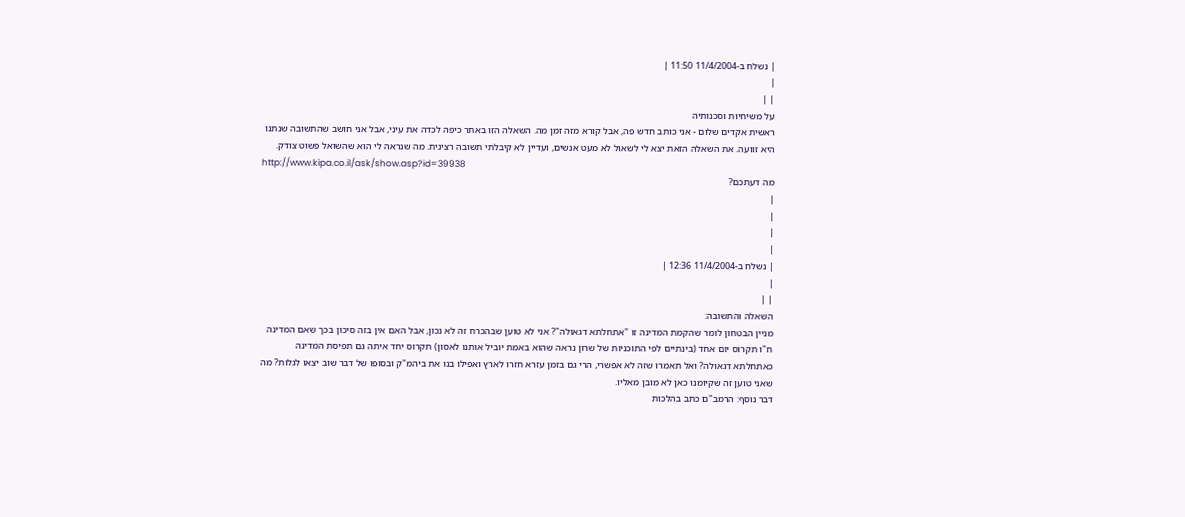| נשלח ב-11/4/2004 11:50 |
|
| |
על משיחיות וסכנותיה
ראשית אקדים שלום - אני כותב חדש פה, אבל קורא מזה זמן מה. השאלה הזו באתר כיפה לכדה את עיני, אבל אני חושב שהתשובה שנתנו היא זוועה. את השאלה הזאת יצא לי לשאול לא מעט אנשים, ועדיין לא קיבלתי תשובה רצינית. מה שנראה לי הוא שהשואל פשוט צודק.
http://www.kipa.co.il/ask/show.asp?id=39938
מה דעתכם?
|
|
|
|
| נשלח ב-11/4/2004 12:36 |
|
| |
השאלה והתשובה:
מניין הבטחון לומר שהקמת המדינה זו "אתחלתא דגאולה"? אני לא טוען שבהכרח זה לא נכון, אבל האם אין בזה סיכון בכך שאם המדינה ח"ו תקרוס יום אחד (בינתיים לפי התוכניות של שרון נראה שהוא באמת יוביל אותנו לאסון) תקרוס יחד איתה גם תפיסת המדינה כאתחלתא דגאולה? ואל תאמרו שזה לא אפשרי, הרי גם בזמן עזרא חזרו לארץ ואפילו בנו את ביהמ"ק ובסופו של דבר שוב יצאו לגלות? מה שאני טוען זה שקיומנו כאן לא מובן מאליו.
דבר נוסף: הרמב"ם כתב בהלכות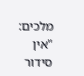מלכים: "אין סידור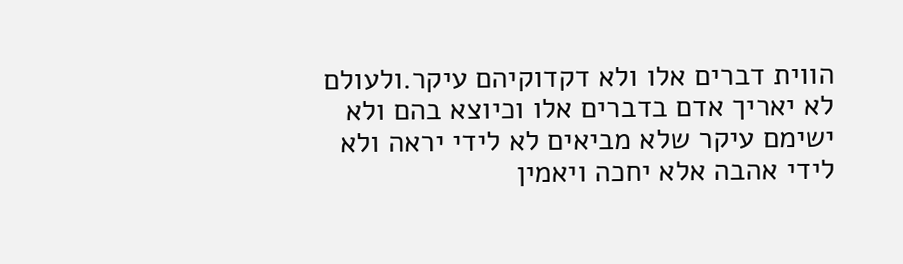הווית דברים אלו ולא דקדוקיהם עיקר.ולעולם לא יאריך אדם בדברים אלו וכיוצא בהם ולא ישימם עיקר שלא מביאים לא לידי יראה ולא לידי אהבה אלא יחכה ויאמין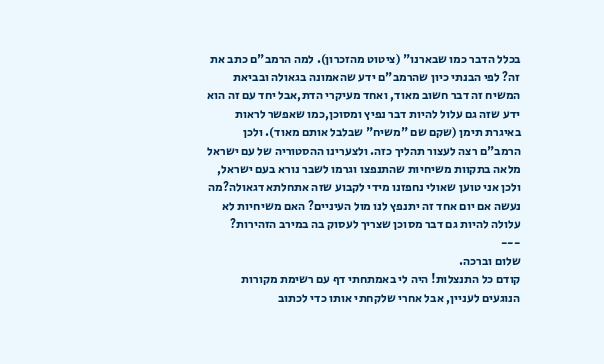בכלל הדבר כמו שבארנו" (ציטוט מהזכרון). למה הרמב"ם כתב את זה? לפי הבנתי כיון שהרמב"ם ידע שהאמונה בגאולה ובביאת המשיח זה דבר חשוב מאוד, ואחד מעיקרי הדת,אבל יחד עם זה הוא ידע שזה גם עלול להיות דבר נפיץ ומסוכן,כמו שאפשר לראות באיגרת תימן (שקם שם "משיח" שבלבל אותם מאוד). ולכן הרמב"ם רצה לעצור תהליך כזה. ולצערינו ההסטוריה של עם ישראל מלאה בתקוות משיחיות שהתנפצו וגרמו לשבר נורא בעם ישראל, ולכן אני טוען שאולי נחפזנו מידי לקבוע שזה אתחלתא דגאולה?מה נעשה אם יום אחד זה יתנפץ לנו מול העיניים? האם משיחיות לא עלולה להיות גם דבר מסוכן שצריך לעסוק בה במירב הזהירות?
---
שלום וברכה.
קודם כל התנצלות! היה לי באמתחתי דף עם רשימת מקורות הנוגעים לעניין, אבל אחרי שלקחתי אותו כדי לכתוב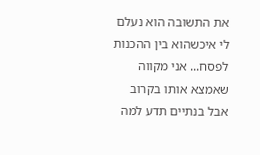את התשובה הוא נעלם לי איכשהוא בין ההכנות לפסח... אני מקווה שאמצא אותו בקרוב אבל בנתיים תדע למה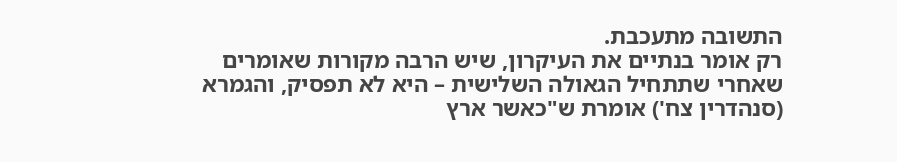התשובה מתעכבת.
רק אומר בנתיים את העיקרון, שיש הרבה מקורות שאומרים שאחרי שתתחיל הגאולה השלישית – היא לא תפסיק, והגמרא (סנהדרין צח') אומרת ש"כאשר ארץ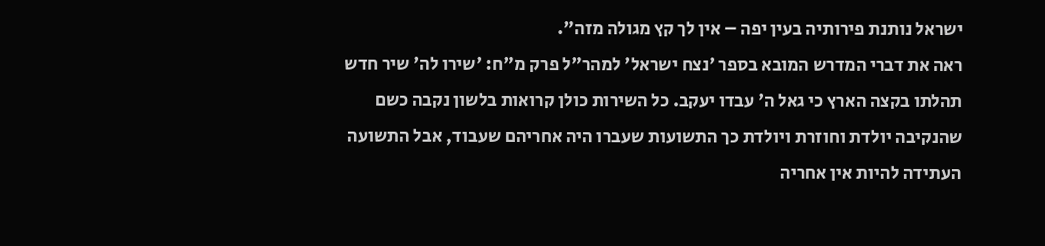ישראל נותנת פירותיה בעין יפה – אין לך קץ מגולה מזה".
ראה את דברי המדרש המובא בספר 'נצח ישראל' למהר"ל פרק מ"ח: 'שירו לה' שיר חדש תהלתו בקצה הארץ כי גאל ה' עבדו יעקב. כל השירות כולן קרואות בלשון נקבה כשם שהנקיבה יולדת וחוזרת ויולדת כך התשועות שעברו היה אחריהם שעבוד, אבל התשועה העתידה להיות אין אחריה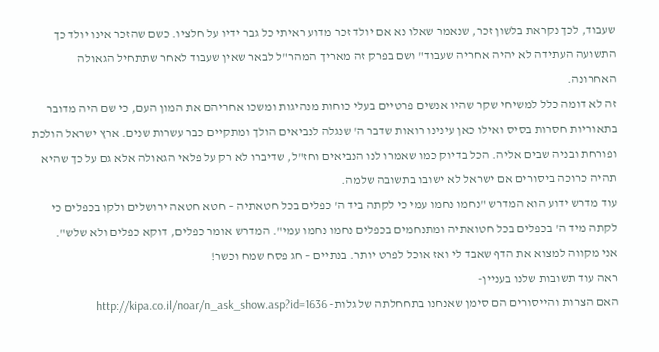שעבוד, לכך נקראת בלשון זכר, שנאמר שאלו נא אם יולד זכר מדוע ראיתי כל גבר ידיו על חלציו. כשם שהזכר אינו יולד כך התשועה העתידה לא יהיה אחריה שעבוד" ושם בפרק זה מאריך המהר"ל לבאר שאין שעבוד לאחר שתתחיל הגאולה האחרונה.
זה לא דומה כלל למשיחי שקר שהיו אנשים פרטיים בעלי כוחות מנהיגות ומשכו אחריהם את המון העם, כי שם היה מדובר בתאוריות חסרות בסיס ואילו כאן עינינו רואות שדבר ה' שנגלה לנביאים הולך ומתקיים כבר עשרות שנים. ארץ ישראל הולכת ופורחת ובניה שבים אליה. הכל בדיוק כמו שאמרו לנו הנביאים וחז"ל, שדיברו לא רק על פלאי הגאולה אלא גם על כך שהיא תהיה כרוכה ביסורים אם ישראל לא ישובו בתשובה שלמה.
עוד מדרש ידוע הוא המדרש "נחמו נחמו עמי כי לקתה ביד ה' כפלים בכל חטאתיה – חטא חטאה ירושלים ולקו בכפלים כי לקתה מיד ה' בכפלים בכל חטואתיה ומתנחמים בכפלים נחמו נחמו עמי". המדרש אומר כפלים, דוקא כפלים ולא שלש".
אני מקווה למצוא את הדף שאבד לי ואז אוכל לפרט יותר. בנתיים – חג פסח שמח וכשר!
ראה עוד תשובות שלנו בעניין-
האם הצרות והייסורים הם סימן שאנחנו בתחחלתה של גלות- http://kipa.co.il/noar/n_ask_show.asp?id=1636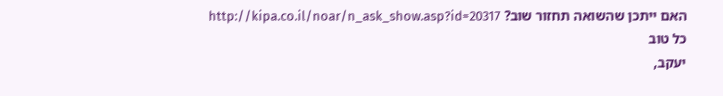האם ייתכן שהשואה תחזור שוב? http://kipa.co.il/noar/n_ask_show.asp?id=20317
כל טוב
יעקב,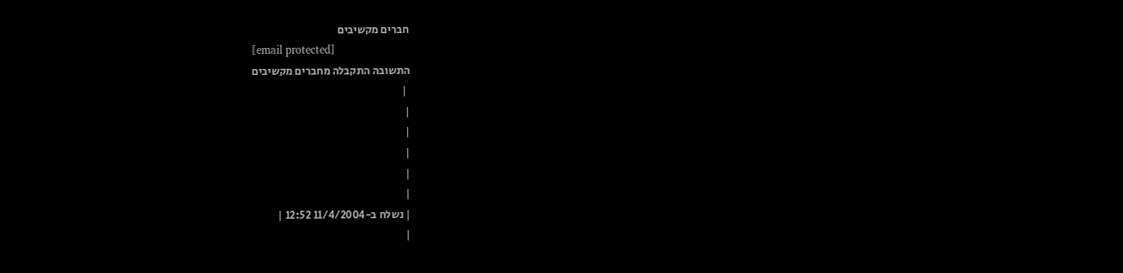חברים מקשיבים
[email protected]
התשובה התקבלה מחברים מקשיבים
 |
|
|
|
|
|
| נשלח ב-11/4/2004 12:52 |
|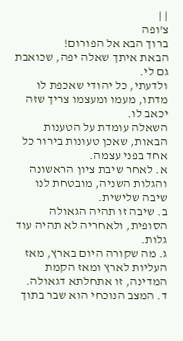| |
צ'ופה
ברוך הבא אל הפורום!
הבאת איתך שאלה יפה, שכואבת גם לי.
ולדעתי, כל יהודי שאכפת לו מדתו, מעמו ומעצמו צריך שזה יכאב לו.
השאלה עומדת על הטענות הבאות, שאכן טעונות בירור כל אחד בפני עצמה.
א. לאחר שיבת ציון הראשונה והגלות השניה, מובטחת לנו שיבה שלישית.
ב. שיבה זו תהיה הגאולה הסופית, ולאחריה לא תהיה עוד גלות.
ג. מה שקורה היום בארץ, מאז העליות לארץ ומאז הקמת המדינה, זו אתחלתא דגאולה.
ד. המצב הנוכחי הוא שבר בתוך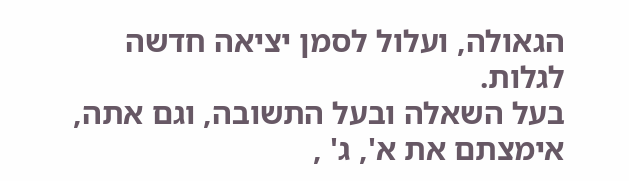הגאולה, ועלול לסמן יציאה חדשה לגלות.
בעל השאלה ובעל התשובה, וגם אתה, אימצתם את א', ג' ,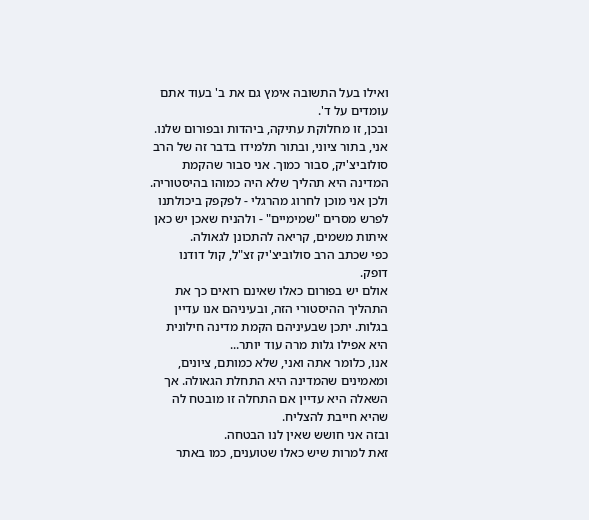ואילו בעל התשובה אימץ גם את ב' בעוד אתם עומדים על ד'.
ובכן, זו מחלוקת עתיקה, ביהדות ובפורום שלנו.
אני, בתור ציוני, ובתור תלמידו בדבר זה של הרב סולוביצ'יק, סבור כמוך. אני סבור שהקמת המדינה היא תהליך שלא היה כמוהו בהיסטוריה. ולכן אני מוכן לחרוג מהרגלי - לפקפק ביכולתנו לפרש מסרים "שמימיים" - ולהניח שאכן יש כאן איתות משמים, קריאה להתכונן לגאולה.
כפי שכתב הרב סולוביצ'יק זצ"ל, קול דודנו דופק.
אולם יש בפורום כאלו שאינם רואים כך את התהליך ההיסטורי הזה, ובעיניהם אנו עדיין בגלות. יתכן שבעיניהם הקמת מדינה חילונית היא אפילו גלות מרה עוד יותר...
אנו, כלומר אתה ואני, שלא כמותם, ציונים, ומאמינים שהמדינה היא התחלת הגאולה. אך השאלה היא עדיין אם התחלה זו מובטח לה שהיא חייבת להצליח.
ובזה אני חושש שאין לנו הבטחה.
זאת למרות שיש כאלו שטוענים, כמו באתר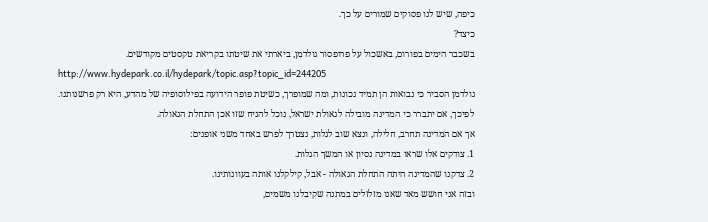כיפה, שיש לנו פסוקים שמורים על כך.
כיצד?
בשכבר הימים בפורום, באשכול על פרופסור גולדמן, ביארתי את שיטתו בקריאת טקסטים מקודשים.
http://www.hydepark.co.il/hydepark/topic.asp?topic_id=244205
גולדמן הסביר כי נבואות הן תמיד נכונות, ומה שמופרך, כשיטת פופר הידועה בפילוסופיה של מהדע, היא רק פרשנותנו.
לפיכך, אם יתברר כי המדינה מובילה לגאולת ישראל, נוכל להניח שזו אכן התחלת הגאולה.
אך אם המדינה תחרב, חלילה, ונצא שוב לגלות, נצטרך לפרש באחד משני אופנים:
1. צודקים אלו שראו במדינה נסיון או המשך הגלות.
2. צדקנו שהמדינה היתה התחלת הגאולה - אבל, קילקלנו אותה בעוונותינו.
ובזה אני חושש מאד שאנו מזלזלים במתנה שקיבלנו משמים,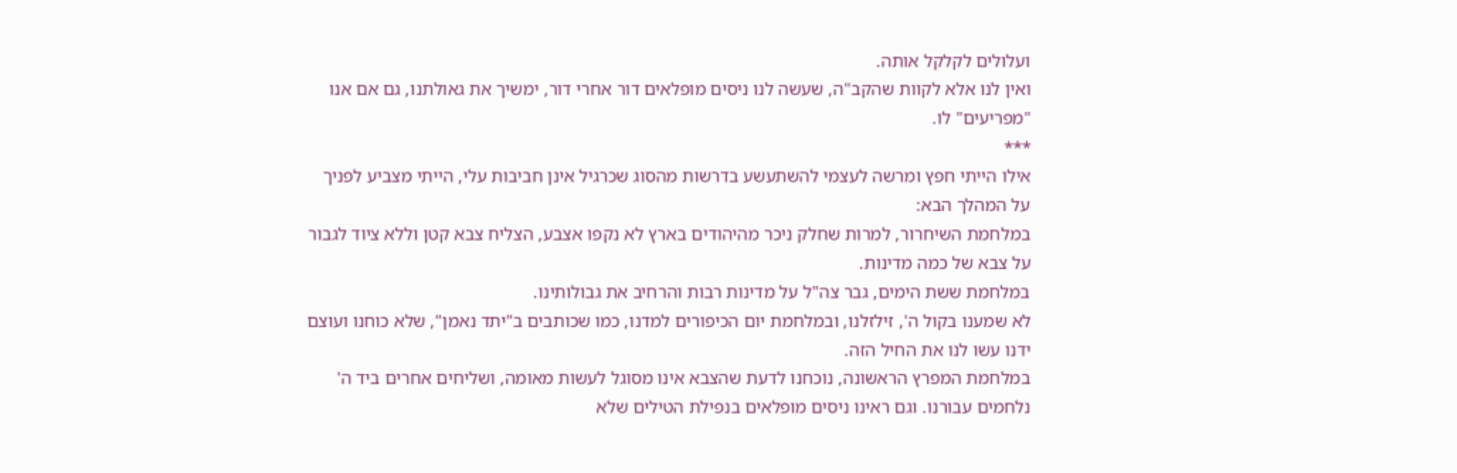ועלולים לקלקל אותה.
ואין לנו אלא לקוות שהקב"ה, שעשה לנו ניסים מופלאים דור אחרי דור, ימשיך את גאולתנו, גם אם אנו "מפריעים" לו.
***
אילו הייתי חפץ ומרשה לעצמי להשתעשע בדרשות מהסוג שכרגיל אינן חביבות עלי, הייתי מצביע לפניך על המהלך הבא:
במלחמת השיחרור, למרות שחלק ניכר מהיהודים בארץ לא נקפו אצבע, הצליח צבא קטן וללא ציוד לגבור על צבא של כמה מדינות.
במלחמת ששת הימים, גבר צה"ל על מדינות רבות והרחיב את גבולותינו.
לא שמענו בקול ה', זילזלנו, ובמלחמת יום הכיפורים למדנו, כמו שכותבים ב"יתד נאמן", שלא כוחנו ועוצם ידנו עשו לנו את החיל הזה.
במלחמת המפרץ הראשונה, נוכחנו לדעת שהצבא אינו מסוגל לעשות מאומה, ושליחים אחרים ביד ה' נלחמים עבורנו. וגם ראינו ניסים מופלאים בנפילת הטילים שלא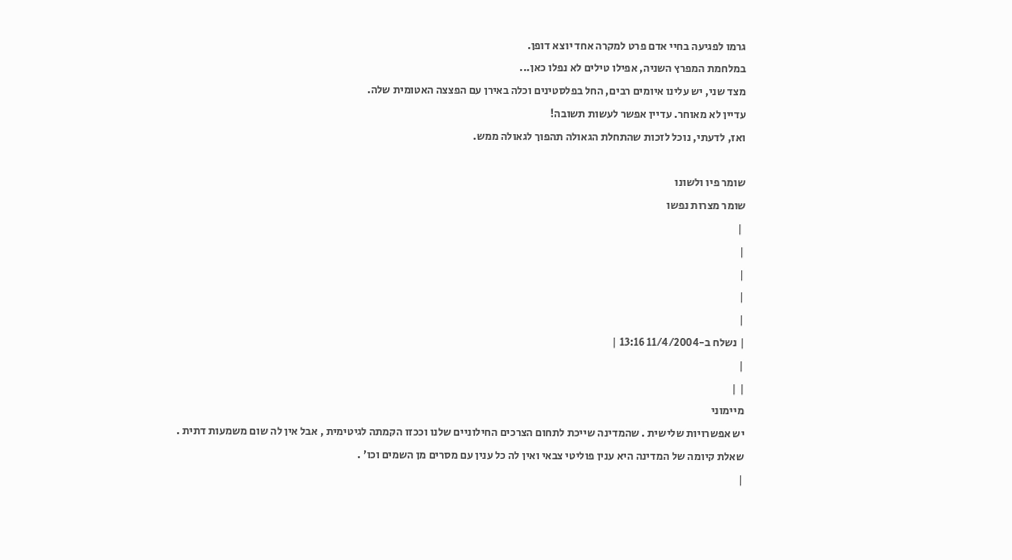גרמו לפגיעה בחיי אדם פרט למקרה אחד יוצא דופן.
במלחמת המפרץ השניה, אפילו טילים לא נפלו כאן...
מצד שני, יש עלינו איומים רבים, החל בפלסטינים וכלה באירן עם הפצצה האטומית שלה.
עדיין לא מאוחר. עדיין אפשר לעשות תשובה!
ואז, לדעתי, נוכל לזכות שהתחלת הגאולה תהפוך לגאולה ממש.

שומר פיו ולשונו
שומר מצרות נפשו
 |
|
|
|
|
| נשלח ב-11/4/2004 13:16 |
|
| |
מיימוני
יש אפשרויות שלישית . שהמדינה שייכת לתחום הצרכים החילוניים שלנו וככזו הקמתה לגיטימית , אבל אין לה שום משמעות דתית .
שאלת קיומה של המדינה היא ענין פוליטי צבאי ואין לה כל ענין עם מסרים מן השמים וכו' .
|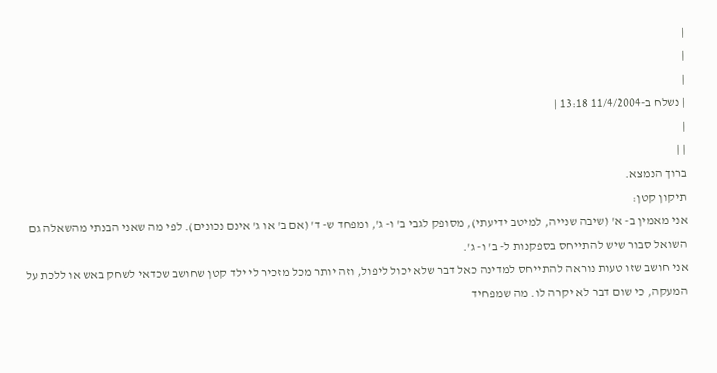|
|
|
| נשלח ב-11/4/2004 13:18 |
|
| |
ברוך הנמצא.
תיקון קטן:
אני מאמין ב- א' (שיבה שנייה, למיטב ידיעתי), מסופק לגבי ב' ו- ג', ומפחד ש- ד' (אם ב' או ג' אינם נכונים). לפי מה שאני הבנתי מהשאלה גם השואל סבור שיש להתייחס בספקנות ל- ב' ו- ג'.
אני חושב שזו טעות נוראה להתייחס למדינה כאל דבר שלא יכול ליפול, וזה יותר מכל מזכיר לי ילד קטן שחושב שכדאי לשחק באש או ללכת על המעקה, כי שום דבר לא יקרה לו. מה שמפחיד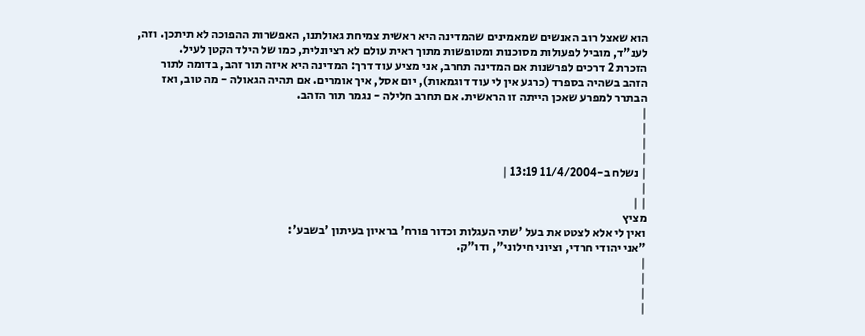הוא שאצל רוב האנשים שמאמינים שהמדינה היא ראשית צמיחת גאולתנו, האפשרות ההפוכה לא תיתכן. וזה, לענ"ד, מוביל לפעולות מסוכנות ומטופשות מתוך ראית עולם לא רציונלית, כמו של הילד הקטן לעיל.
הזכרת 2 דרכים לפרשנות אם המדינה תחרב, אני מציע עוד דרך: המדינה היא איזה תור זהב, בדומה לתור הזהב בשהיה בספרד (כרגע אין לי עוד דוגמאות), יום אסל, איך אומרים. אם תהיה הגאולה - מה טוב, ואז הבתרר למפרע שאכן הייתה זו הראשית. אם תחרב חלילה - נגמר תור הזהב.
|
|
|
|
| נשלח ב-11/4/2004 13:19 |
|
| |
מציץ
ואין לי אלא לצטט את בעל 'שתי העגלות וכדור פורח' בראיון בעיתון 'בשבע':
"אני יהודי חרדי, וציוני חילוני", ודו"ק.
|
|
|
|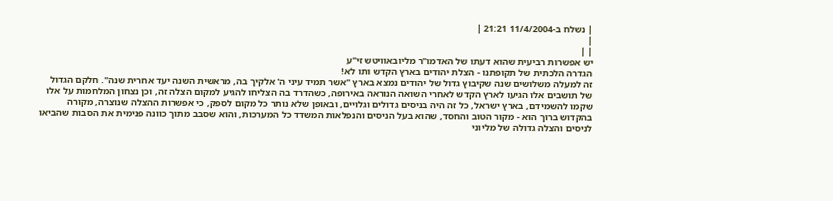| נשלח ב-11/4/2004 21:21 |
|
| |
יש אפשרות רביעית שהוא דעתו של האדמו"ר מליובאוויטש זי"ע
הגדרה הלכתית של תקופתנו - הצלת יהודים בארץ הקדש ותו לא!
זה למעלה משלושים שנה שקיבוץ גדול של יהודים נמצא בארץ "אשר תמיד עיני ה' אלקיך בה, מראשית השנה יעד אחרית שנה". חלקם הגדול של תושבים אלו הגיעו לארץ הקדש לאחרי השואה הנוראה באירופה, כשהדרד בה הצליחו להגיע למקום הצלה זה, וכן נצחון המלחמות על אלו שקמו להשמידם, בארץ ישראל, כל זה היה בניסים גדולים וגלויים, ובאופן שלא נותר כל מקום לספק, כי אפשרות ההצלה שנוצרה, מקורה בהקדוש ברוך הוא - מקור הטוב והחסד, שהוא בעל הניסים והנפלאות המשדד כל המערכות, והוא שסבב מתוך כוונה פנימית את הסבות שהביאו לניסים והצלה גדולה של מליוני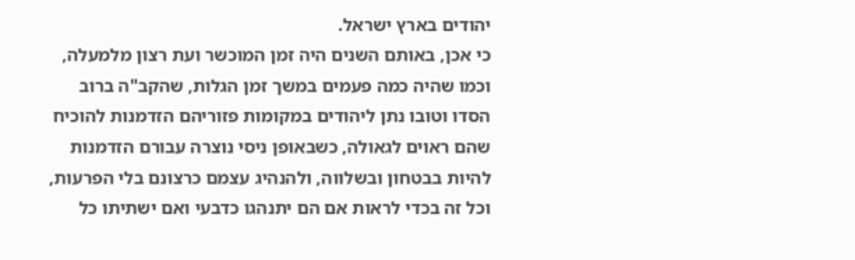יהודים בארץ ישראל.
כי אכן, באותם השנים היה זמן המוכשר ועת רצון מלמעלה, וכמו שהיה כמה פעמים במשך זמן הגלות, שהקב"ה ברוב הסדו וטובו נתן ליהודים במקומות פזוריהם הזדמנות להוכיח שהם ראוים לגאולה, כשבאופן ניסי נוצרה עבורם הזדמנות להיות בבטחון ובשלווה, ולהנהיג עצמם כרצונם בלי הפרעות, וכל זה בכדי לראות אם הם יתנהגו כדבעי ואם ישתיתו כל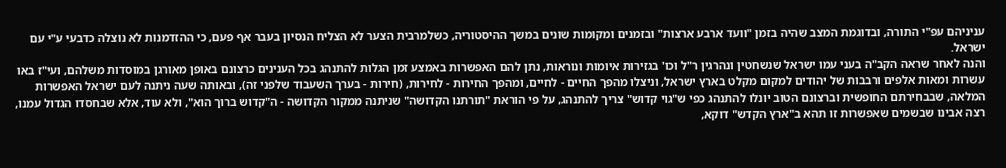עניניהם עפ"י התורה, ובדוגמת המצב שהיה בזמן "וועד ארבע ארצות" ובזמנים ומקומות שונים במשך ההיסטוריה, כשלמרבית הצער לא הצליח הנסיון בעבר אף פעם, כי ההזדמנות לא נוצלה כדבעי ע"י עם ישראל.
והנה לאחר שראה הקב"ה בעני עמו ישראל שנשחטין ונהרגין ר"ל וכו' בגזירות איומות ונוראות, נתן להם האפשרות באמצע זמן הגלות להתנהג בכל הענינים כרצונם באופן מאורגן במוסדות משלהם, ועי"ז באו עשרות ומאות אלפים ורבבות של יהודים למקום מקלט בארץ ישראל, וניצלו מהפך החיים - לחיים, ומהפך החירות - לחירות, (חירות - בערך השעבוד שלפני זה), ובאותה שעה ניתנה לעם ישראל האפשרות המלאה, שבבחירתם החופשית וברצונם הטוב יונלו להתנהג כפי ש"גוי קדוש" צריך להתנהג, על פי הוראת "תורתנו הקדושה" שניתנה ממקור הקדושה - ה"קדוש ברוך הוא", ולא עוד, אלא שבחסדו הגדול עמנו, רצה אבינו שבשמים שאפשרות זו תהא ב"ארץ הקדש" דוקא,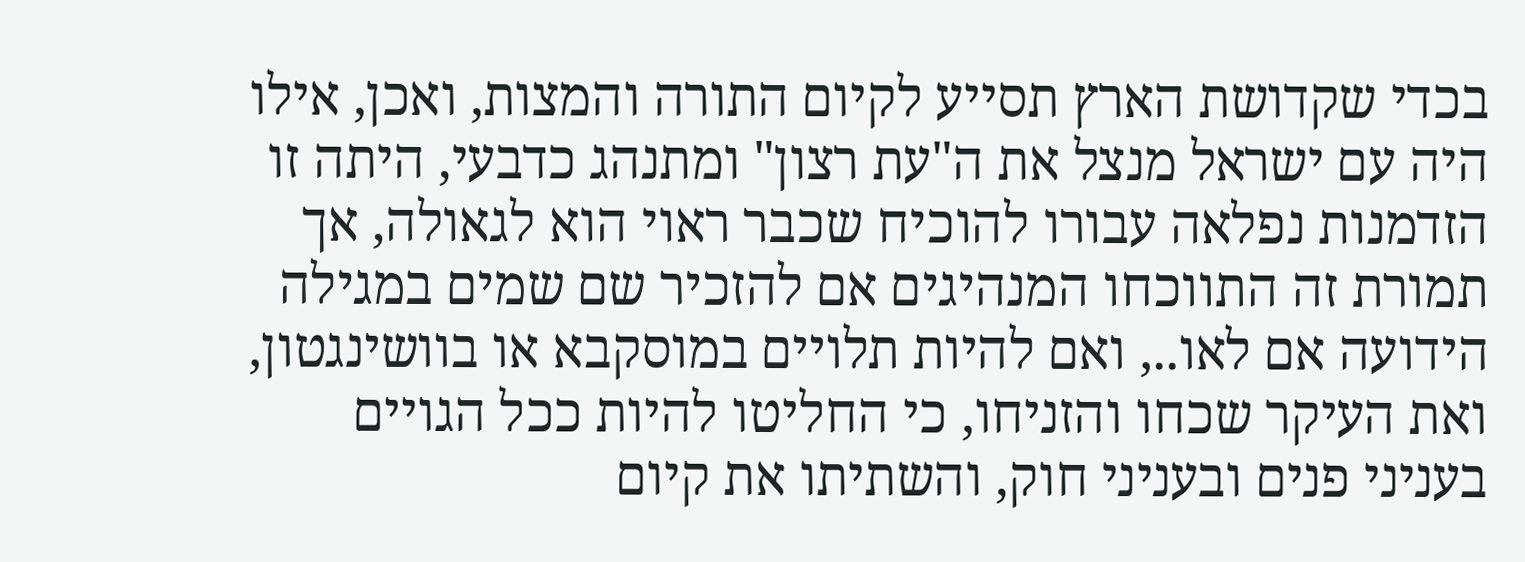בכדי שקדושת הארץ תסייע לקיום התורה והמצות, ואכן, אילו היה עם ישראל מנצל את ה"עת רצון" ומתנהג כדבעי, היתה זו הזדמנות נפלאה עבורו להוכיח שכבר ראוי הוא לגאולה, אך תמורת זה התווכחו המנהיגים אם להזכיר שם שמים במגילה הידועה אם לאו.., ואם להיות תלויים במוסקבא או בוושינגטון, ואת העיקר שכחו והזניחו, כי החליטו להיות ככל הגויים בעניני פנים ובעניני חוק, והשתיתו את קיום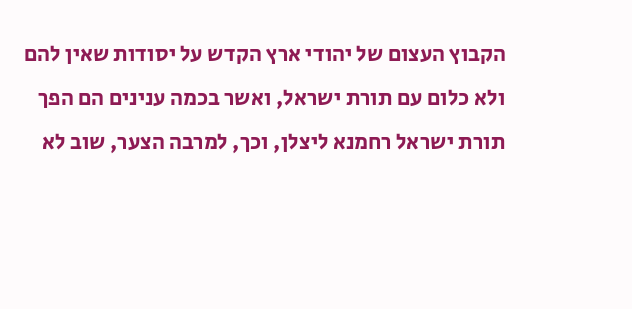הקבוץ העצום של יהודי ארץ הקדש על יסודות שאין להם ולא כלום עם תורת ישראל, ואשר בכמה ענינים הם הפך תורת ישראל רחמנא ליצלן, וכך, למרבה הצער, שוב לא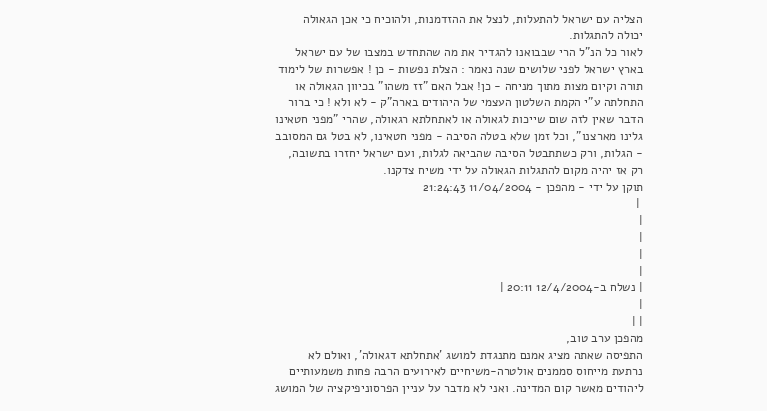הצליה עם ישראל להתעלות, לנצל את ההזדמנות, ולהוכיח כי אכן הגאולה יכולה להתגלות.
לאור כל הנ"ל הרי שבבואנו להגדיר את מה שהתחדש במצבו של עם ישראל בארץ ישראל לפני שלושים שנה נאמר : הצלת נפשות - כן ! אפשרות של לימוד תורה וקיום מצות מתוך מניחה - כן! אבל האם "זז משהו" בכיוון הגאולה או התחלתה ע"י הקמת השלטון העצמי של היהודים בארה"ק - לא ולא ! כי ברור הדבר שאין לזה שום שייכות לגאולה או לאתחלתא רגאולה, שהרי "מפני חטאינו גלינו מארצנו", וכל זמן שלא בטלה הסיבה - מפני חטאינו, לא בטל גם המסובב - הגלות, ורק כשתתבטל הסיבה שהביאה לגלות, ועם ישראל יחזרו בתשובה, רק אז יהיה מקום להתגלות הגאולה על ידי משיח צדקנו.
תוקן על ידי - מהפכן - 11/04/2004 21:24:43
 |
|
|
|
|
| נשלח ב-12/4/2004 20:11 |
|
| |
מהפכן ערב טוב,
התפיסה שאתה מציג אמנם מתנגדת למושג 'אתחלתא דגאולה', ואולם לא נרתעת מייחוס סממנים אולטרה-משיחיים לאירועים הרבה פחות משמעותיים ליהודים מאשר קום המדינה. ואני לא מדבר על עניין הפרסוניפיקציה של המושג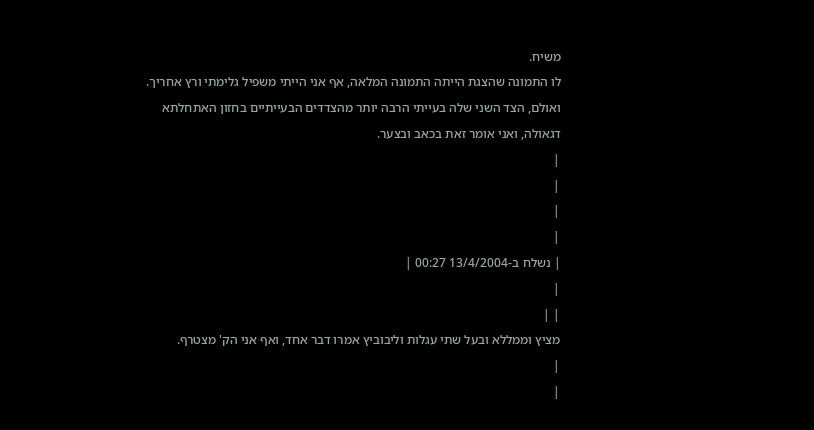משיח.
לו התמונה שהצגת הייתה התמונה המלאה, אף אני הייתי משפיל גלימתי ורץ אחריך. ואולם, הצד השני שלה בעייתי הרבה יותר מהצדדים הבעייתיים בחזון האתחלתא דגאולה, ואני אומר זאת בכאב ובצער.
|
|
|
|
| נשלח ב-13/4/2004 00:27 |
|
| |
מציץ וממללא ובעל שתי עגלות וליבוביץ אמרו דבר אחד, ואף אני הק' מצטרף.
|
|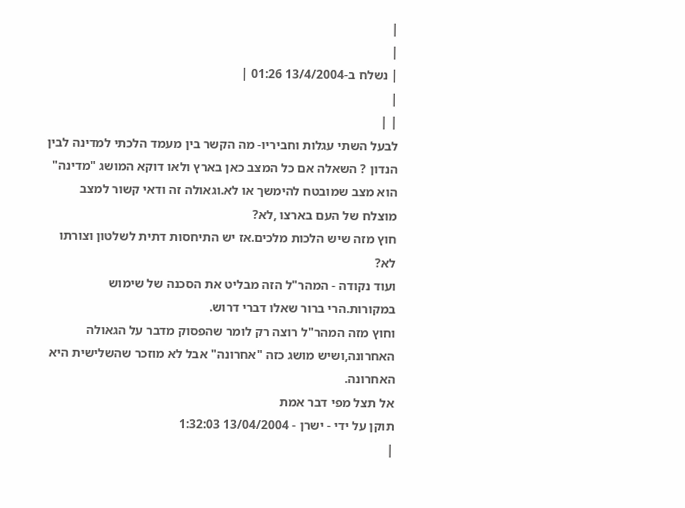|
|
| נשלח ב-13/4/2004 01:26 |
|
| |
לבעל השתי עגלות וחביריו- מה הקשר בין מעמד הלכתי למדינה לבין הנדון ? השאלה אם כל המצב כאן בארץ ולאו דוקא המושג "מדינה" הוא מצב שמובטח להימשך או לא.וגאולה זה ודאי קשור למצב מוצלח של העם בארצו ,לא?
חוץ מזה שיש הלכות מלכים.אז יש התיחסות דתית לשלטון וצורתו לא?
ועוד נקודה - המהר"ל הזה מבליט את הסכנה של שימוש במקורות.הרי ברור שאלו דברי דרוש.
וחוץ מזה המהר"ל רוצה רק לומר שהפסוק מדבר על הגאולה האחרונה,ושיש מושג כזה "אחרונה" אבל לא מוזכר שהשלישית היא האחרונה.
אל תצל מפי דבר אמת
תוקן על ידי - ישרן - 13/04/2004 1:32:03
|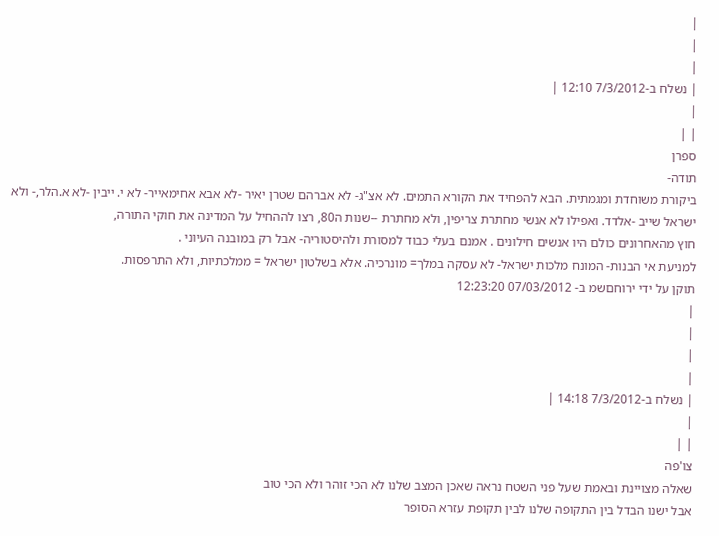|
|
|
| נשלח ב-7/3/2012 12:10 |
|
| |
ספרן
תודה-
ביקורת משוחדת ומגמתית. הבא להפחיד את הקורא התמים. לא אצ"ג- לא אברהם שטרן יאיר -לא אבא אחימאייר- לא י. ייבין -לא א.הלר,- ולא ישראל שייב -אלדד. ואפילו לא אנשי מחתרת צריפין, ולא מחתרת --שנות ה80, רצו לההחיל על המדינה את חוקי התורה,
חוץ מהאחרונים כולם היו אנשים חילונים . אמנם בעלי כבוד למסורת ולהיסטוריה- אבל רק במובנה העיוני .
למניעת אי הבנות- המונח מלכות ישראל- לא עסקה במלך= מונרכיה. אלא בשלטון ישראל = ממלכתיות, ולא התרפסות.
תוקן על ידי ירוחםשמ ב- 07/03/2012 12:23:20
|
|
|
|
| נשלח ב-7/3/2012 14:18 |
|
| |
צו'פה
שאלה מצויינת ובאמת שעל פני השטח נראה שאכן המצב שלנו לא הכי זוהר ולא הכי טוב
אבל ישנו הבדל בין התקופה שלנו לבין תקופת עזרא הסופר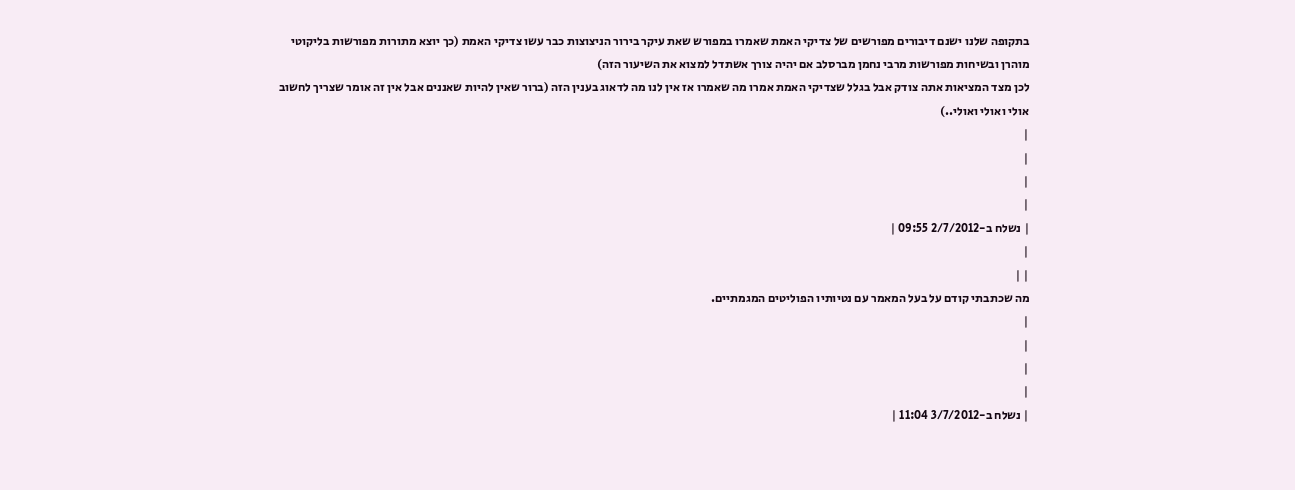בתקופה שלנו ישנם דיבורים מפורשים של צדיקי האמת שאמרו במפורש שאת עיקר בירור הניצוצות כבר עשו צדיקי האמת (כך יוצא מתורות מפורשות בליקוטי מוהרן ובשיחות מפורשות מרבי נחמן מברסלב אם יהיה צורך אשתדל למצוא את השיעור הזה)
לכן מצד המציאות אתה צודק אבל בגלל שצדיקי האמת אמרו מה שאמרו אז אין לנו מה לדאוג בענין הזה (ברור שאין להיות שאננים אבל אין זה אומר שצריך לחשוב אולי ואולי ואולי..)
|
|
|
|
| נשלח ב-2/7/2012 09:55 |
|
| |
מה שכתבתי קודם על בעל המאמר עם נטיותיו הפוליטים המגמתיים.
|
|
|
|
| נשלח ב-3/7/2012 11:04 |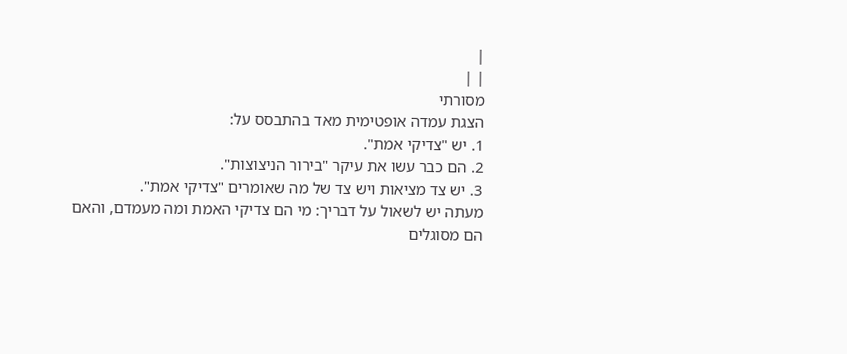|
| |
מסורתי
הצגת עמדה אופטימית מאד בהתבסס על:
1. יש "צדיקי אמת".
2. הם כבר עשו את עיקר "בירור הניצוצות".
3. יש צד מציאות ויש צד של מה שאומרים "צדיקי אמת".
מעתה יש לשאול על דבריך: מי הם צדיקי האמת ומה מעמדם, והאם הם מסוגלים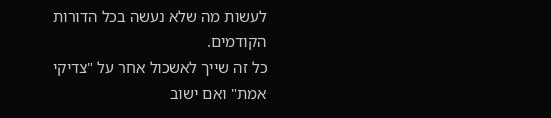לעשות מה שלא נעשה בכל הדורות הקודמים.
כל זה שייך לאשכול אחר על "צדיקי אמת" ואם ישוב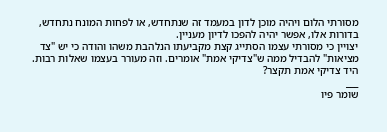מסורתי הלום ויהיה מוכן לדון במעמד זה שנתחדש, או לפחות המונח נתחדש, בדורות אלו, אפשר יהיה להפכו לדיון מעניין.
יצויין כי מסורתי עצמו הסתייג קצת מקביעתו הנלהבת משהו והודה כי יש "צד מציאות" להבדיל ממה ש"צדיקי אמת" אומרים. וזה מעורר בעצמו שאלות רבות. היד צדיקי אמת תקצר?
___
שומר פיו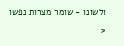ולשונו - שומר מצרות נפשו
<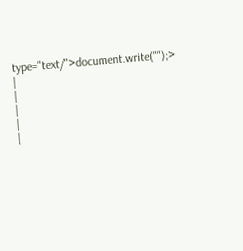type="text/">document.write("");>
|
|
|
|
|